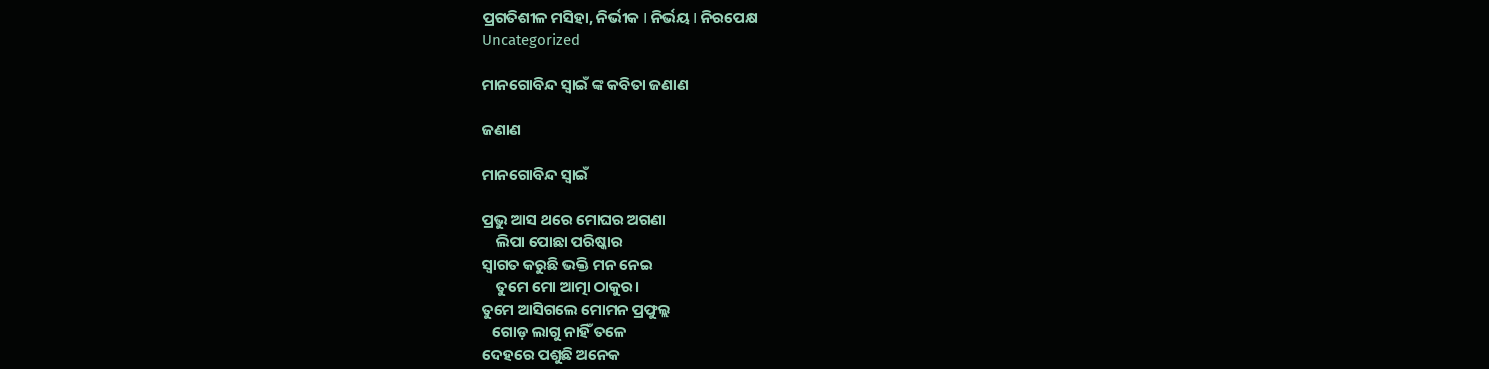ପ୍ରଗତିଶୀଳ ମସିହା, ନିର୍ଭୀକ I ନିର୍ଭୟ I ନିରପେକ୍ଷ
Uncategorized

ମାନଗୋବିନ୍ଦ ସ୍ବାଇଁ ଙ୍କ କବିତା ଜଣାଣ

ଜଣାଣ

ମାନଗୋବିନ୍ଦ ସ୍ବାଇଁ

ପ୍ରଭୁ ଆସ ଥରେ ମୋଘର ଅଗଣା
    ଲିପା ପୋଛା ପରିଷ୍କାର
ସ୍ବାଗତ କରୁଛି ଭକ୍ତି ମନ ନେଇ
    ତୁମେ ମୋ ଆତ୍ମା ଠାକୁର।
ତୁମେ ଆସିଗଲେ ମୋମନ ପ୍ରଫୁଲ୍ଲ
   ଗୋଡ଼ ଲାଗୁ ନାହିଁ ତଳେ
ଦେହରେ ପଶୁଛି ଅନେକ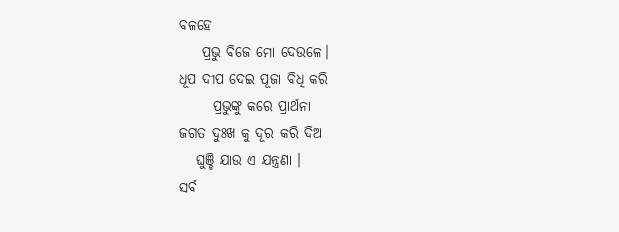ବଳହେ
    ପ୍ରଭୁ ବିଜେ ମୋ ଦେଉଳେ।
ଧୂପ ଦୀପ ଦେଇ ପୂଜା ବିଧି କରି
      ପ୍ରଭୁଙ୍କୁ କରେ ପ୍ରାର୍ଥନା
ଜଗତ ଦୁଃଖ କୁ ଦୂର କରି ଦିଅ
   ଘୁଞ୍ଚି ଯାଉ ଏ ଯନ୍ତ୍ରଣା ।
ସର୍ବ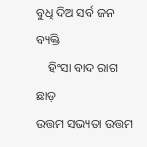ବୁଧି ଦିଅ ସର୍ବ ଜନ ବ୍ୟକ୍ତି
    ହିଂସା ବାଦ ରାଗ ଛାଡ଼
ଉତ୍ତମ ସଭ୍ୟତା ଉତ୍ତମ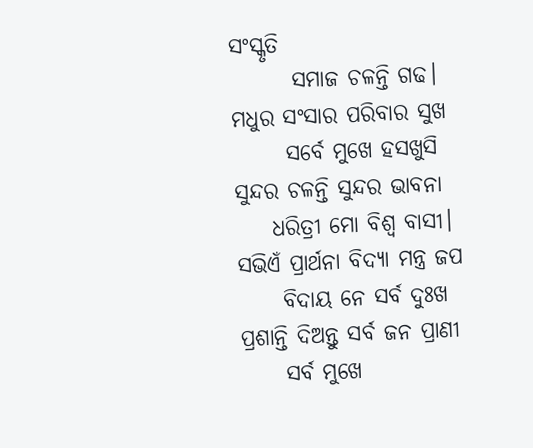ସଂସ୍କୃତି
       ସମାଜ ଚଳନ୍ତି ଗଢ।
ମଧୁର ସଂସାର ପରିବାର ସୁଖ
      ସର୍ବେ ମୁଖେ ହସଖୁସି
ସୁନ୍ଦର ଚଳନ୍ତି ସୁନ୍ଦର ଭାବନା
    ଧରିତ୍ରୀ ମୋ ବିଶ୍ବ ବାସୀ।
ସଭିଏଁ ପ୍ରାର୍ଥନା ବିଦ୍ୟା ମନ୍ତ୍ର ଜପ
     ବିଦାୟ ନେ ସର୍ବ ଦୁଃଖ
ପ୍ରଶାନ୍ତି ଦିଅନ୍ତୁ ସର୍ବ ଜନ ପ୍ରାଣୀ
     ସର୍ବ ମୁଖେ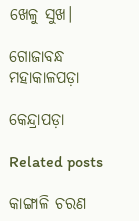ଖେଳୁ ସୁଖ।

ଗୋଜାବନ୍ଧ ମହାକାଳପଡ଼ା

କେନ୍ଦ୍ରାପଡ଼ା

Related posts

କାଙ୍ଗାଳି ଚରଣ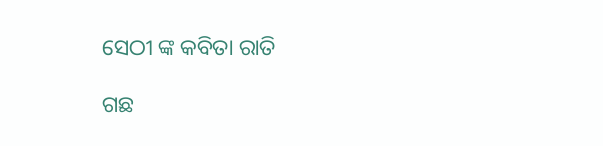ସେଠୀ ଙ୍କ କବିତା ରାତି

ଗଛ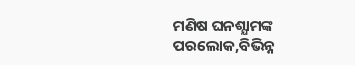ମଣିଷ ଘନଶ୍ଯାମଙ୍କ ପରଲୋକ,ବିଭିନ୍ନ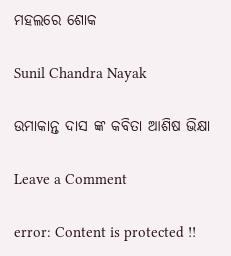ମହଲରେ ଶୋକ

Sunil Chandra Nayak

ଉମାକାନ୍ତ ଦାସ ଙ୍କ କବିତା ଆଶିଷ ଭିକ୍ଷା

Leave a Comment

error: Content is protected !!